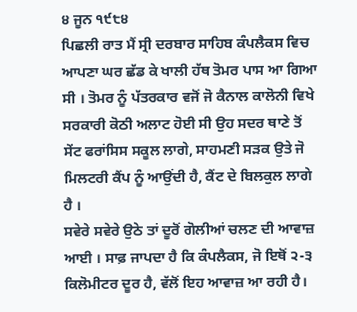੪ ਜੂਨ ੧੯੮੪
ਪਿਛਲੀ ਰਾਤ ਮੈਂ ਸ੍ਰੀ ਦਰਬਾਰ ਸਾਹਿਬ ਕੰਪਲੈਕਸ ਵਿਚ ਆਪਣਾ ਘਰ ਛੱਡ ਕੇ ਖਾਲੀ ਹੱਥ ਤੋਮਰ ਪਾਸ ਆ ਗਿਆ ਸੀ । ਤੋਮਰ ਨੂੰ ਪੱਤਰਕਾਰ ਵਜੋਂ ਜੋ ਕੈਨਾਲ ਕਾਲੋਨੀ ਵਿਖੇ ਸਰਕਾਰੀ ਕੋਠੀ ਅਲਾਟ ਹੋਈ ਸੀ ਉਹ ਸਦਰ ਥਾਣੇ ਤੋਂ ਸੇਂਟ ਫਰਾਂਸਿਸ ਸਕੂਲ ਲਾਗੇ, ਸਾਹਮਣੀ ਸੜਕ ਉਤੇ ਜੋ ਮਿਲਟਰੀ ਕੈਂਪ ਨੂੰ ਆਉਂਦੀ ਹੈ, ਕੈਂਟ ਦੇ ਬਿਲਕੁਲ ਲਾਗੇ ਹੈ ।
ਸਵੇਰੇ ਸਵੇਰੇ ਉਠੇ ਤਾਂ ਦੂਰੋਂ ਗੋਲੀਆਂ ਚਲਣ ਦੀ ਆਵਾਜ਼ ਆਈ । ਸਾਫ਼ ਜਾਪਦਾ ਹੈ ਕਿ ਕੰਪਲੈਕਸ, ਜੋ ਇਥੋਂ ੨-੩ ਕਿਲੋਮੀਟਰ ਦੂਰ ਹੈ, ਵੱਲੋਂ ਇਹ ਆਵਾਜ਼ ਆ ਰਹੀ ਹੈ।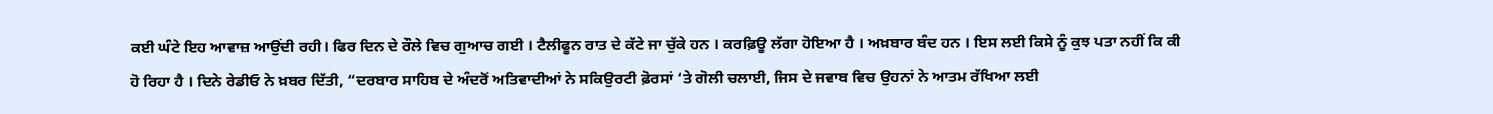ਕਈ ਘੰਟੇ ਇਹ ਆਵਾਜ਼ ਆਉਂਦੀ ਰਹੀ। ਫਿਰ ਦਿਨ ਦੇ ਰੌਲੇ ਵਿਚ ਗੁਆਚ ਗਈ । ਟੈਲੀਫੂਨ ਰਾਤ ਦੇ ਕੱਟੇ ਜਾ ਚੁੱਕੇ ਹਨ । ਕਰਫ਼ਿਊ ਲੱਗਾ ਹੋਇਆ ਹੈ । ਅਖ਼ਬਾਰ ਬੰਦ ਹਨ । ਇਸ ਲਈ ਕਿਸੇ ਨੂੰ ਕੁਝ ਪਤਾ ਨਹੀਂ ਕਿ ਕੀ ਹੋ ਰਿਹਾ ਹੈ । ਦਿਨੇ ਰੇਡੀਓ ਨੇ ਖ਼ਬਰ ਦਿੱਤੀ, “ਦਰਬਾਰ ਸਾਹਿਬ ਦੇ ਅੰਦਰੋਂ ਅਤਿਵਾਦੀਆਂ ਨੇ ਸਕਿਉਰਟੀ ਫ਼ੋਰਸਾਂ ‘ਤੇ ਗੋਲੀ ਚਲਾਈ, ਜਿਸ ਦੇ ਜਵਾਬ ਵਿਚ ਉਹਨਾਂ ਨੇ ਆਤਮ ਰੱਖਿਆ ਲਈ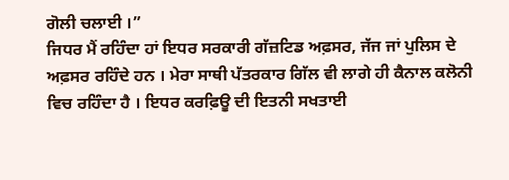ਗੋਲੀ ਚਲਾਈ ।”
ਜਿਧਰ ਮੈਂ ਰਹਿੰਦਾ ਹਾਂ ਇਧਰ ਸਰਕਾਰੀ ਗੱਜ਼ਟਿਡ ਅਫ਼ਸਰ, ਜੱਜ ਜਾਂ ਪੁਲਿਸ ਦੇ ਅਫ਼ਸਰ ਰਹਿੰਦੇ ਹਨ । ਮੇਰਾ ਸਾਥੀ ਪੱਤਰਕਾਰ ਗਿੱਲ ਵੀ ਲਾਗੇ ਹੀ ਕੈਨਾਲ ਕਲੋਨੀ ਵਿਚ ਰਹਿੰਦਾ ਹੈ । ਇਧਰ ਕਰਫ਼ਿਊ ਦੀ ਇਤਨੀ ਸਖਤਾਈ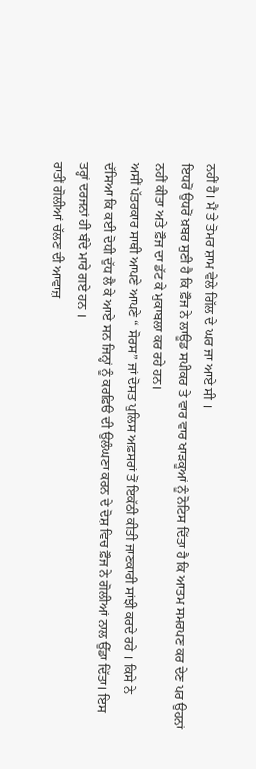ਨਹੀਂ ਹੈ। ਮੈਂ ਤੇ ਤੋਮਰ ਸ਼ਾਮ ਵੇਲੇ ਗਿੱਲ ਦੇ ਘਰ ਜਾ ਆਏ ਸੀ ।
ਇਧਰੋਂ ਉਧਰੋਂ ਖ਼ਬਰ ਸੁਣੀ ਹੈ ਕਿ ਫ਼ੌਜ ਨੇ ਲਾਊਡ ਸਪੀਕਰ ਤੇ ਵਾਰ ਵਾਰ ਖਾੜਕੂਆਂ ਨੂੰ ਨੋਟਿਸ ਦਿੱਤਾ ਹੈ ਕਿ ਆਤਮ ਸਮਰਪਣ ਕਰ ਦੇਣ ਪਰ ਉਹਨਾਂ ਨਹੀਂ ਕੀਤਾ ਅਤੇ ਫ਼ੌਜ ਦਾ ਡੱਟ ਕੇ ਮੁਕਾਬਲਾ ਕਰ ਰਹੇ ਹਨ।
ਅਸੀਂ ਪੱਤਰਕਾਰ ਸਾਥੀ ਆਪਣੇ ਆਪਣੇ “ ਸੋਰਸ” ਜਾਂ ਦੋਸਤ ਪੁਲਿਸ ਅਫ਼ਸਰਾਂ ਤੋਂ ਇਕੱਠੀ ਕੀਤੀ ਜਾਣਕਾਰੀ ਸਾਂਝੀ ਕਰਦੇ ਰਹੇ । ਕਿਸੇ ਨੇ ਦੱਸਿਆ ਕਿ ਕਈ ਦੋਧੀ ਦੁੱਧ ਲੈ ਕੇ ਆਏ ਸਨ ਜਿਨ੍ਹਾਂ ਨੂੰ ਕਰਫ਼ਿੳ ਦੀ ਉਲੰਘਣਾ ਕਰਨ ਦੇ ਦੋਸ਼ ਵਿਚ ਫ਼ੌਜ ਨੇ ਗੋਲੀਆਂ ਨਾਲ ਉੱਡਾ ਦਿੱਤਾ। ਇਸ ਤਰ੍ਹਾਂ ਦਰਜਨਾਂ ਹੀ ਬੰਦੇ ਮਾਰੇ ਗਏ ਹਨ ।
ਰਾਤੀਂ ਗੋਲੀਆਂ ਚੱਲਣ ਦੀ ਆਵਾਜ਼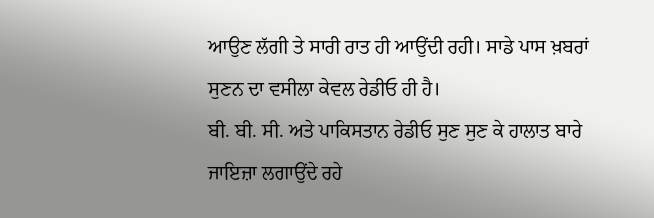ਆਉਣ ਲੱਗੀ ਤੇ ਸਾਰੀ ਰਾਤ ਹੀ ਆਉਂਦੀ ਰਹੀ। ਸਾਡੇ ਪਾਸ ਖ਼ਬਰਾਂ ਸੁਣਨ ਦਾ ਵਸੀਲਾ ਕੇਵਲ ਰੇਡੀਓ ਹੀ ਹੈ।
ਬੀ. ਬੀ. ਸੀ. ਅਤੇ ਪਾਕਿਸਤਾਨ ਰੇਡੀਓ ਸੁਣ ਸੁਣ ਕੇ ਹਾਲਾਤ ਬਾਰੇ ਜਾਇਜ਼ਾ ਲਗਾਉਂਦੇ ਰਹੇ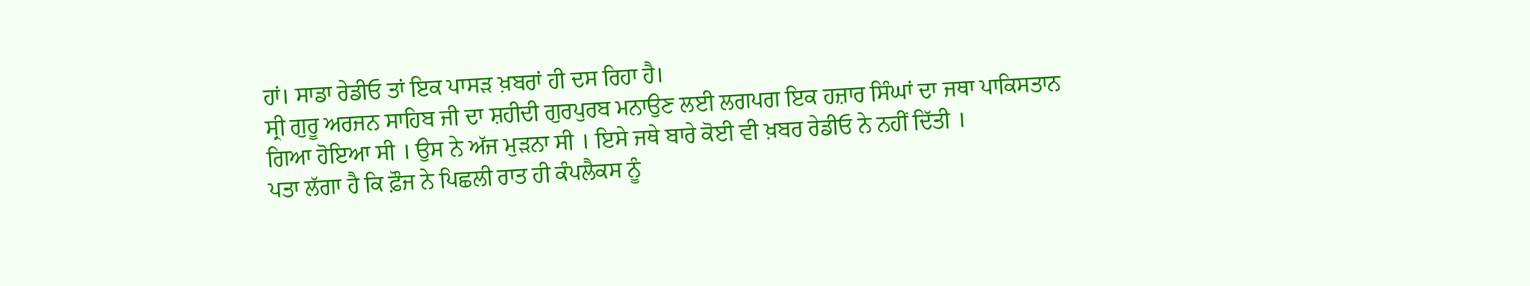ਹਾਂ। ਸਾਡਾ ਰੇਡੀਓ ਤਾਂ ਇਕ ਪਾਸੜ ਖ਼ਬਰਾਂ ਹੀ ਦਸ ਰਿਹਾ ਹੈ।
ਸ੍ਰੀ ਗੁਰੂ ਅਰਜਨ ਸਾਹਿਬ ਜੀ ਦਾ ਸ਼ਹੀਦੀ ਗੁਰਪੁਰਬ ਮਨਾਉਣ ਲਈ ਲਗਪਗ ਇਕ ਹਜ਼ਾਰ ਸਿੰਘਾਂ ਦਾ ਜਥਾ ਪਾਕਿਸਤਾਨ ਗਿਆ ਹੋਇਆ ਸੀ । ਉਸ ਨੇ ਅੱਜ ਮੁੜਨਾ ਸੀ । ਇਸੇ ਜਥੇ ਬਾਰੇ ਕੋਈ ਵੀ ਖ਼ਬਰ ਰੇਡੀਓ ਨੇ ਨਹੀਂ ਦਿੱਤੀ ।
ਪਤਾ ਲੱਗਾ ਹੈ ਕਿ ਫ਼ੌਜ ਨੇ ਪਿਛਲੀ ਰਾਤ ਹੀ ਕੰਪਲੈਕਸ ਨੂੰ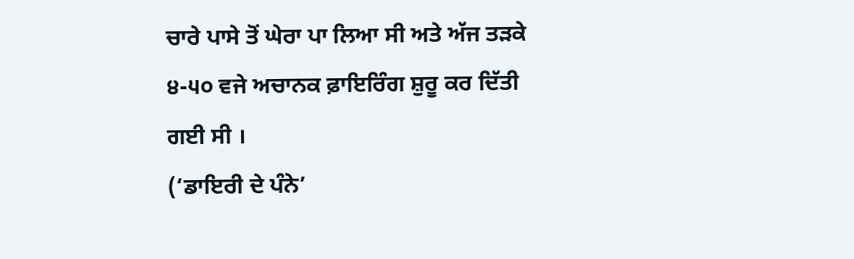ਚਾਰੇ ਪਾਸੇ ਤੋਂ ਘੇਰਾ ਪਾ ਲਿਆ ਸੀ ਅਤੇ ਅੱਜ ਤੜਕੇ ੪-੫੦ ਵਜੇ ਅਚਾਨਕ ਫ਼ਾਇਰਿੰਗ ਸ਼ੁਰੂ ਕਰ ਦਿੱਤੀ ਗਈ ਸੀ ।
(‘ਡਾਇਰੀ ਦੇ ਪੰਨੇ’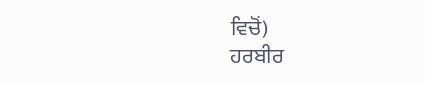ਵਿਚੋਂ)
ਹਰਬੀਰ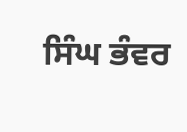ਸਿੰਘ ਭੰਵਰ